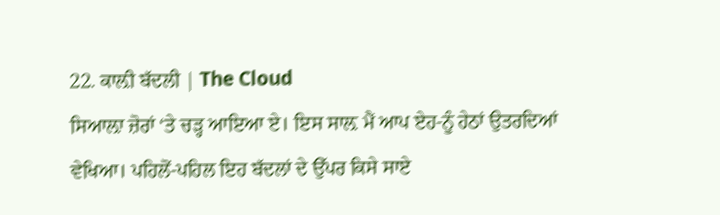22. ਕਾਲ਼ੀ ਬੱਦਲੀ | The Cloud
ਸਿਆਲ਼ਾ ਜ਼ੋਰਾਂ ‘ਤੇ ਚੜ੍ਹ ਆਇਆ ਏ। ਇਸ ਸਾਲ਼ ਮੈਂ ਆਪ ਏਹ-ਨੂੰ ਹੇਠਾਂ ਉਤਰਦਿਆਂ ਵੇਖਿਆ। ਪਹਿਲੋਂ-ਪਹਿਲ ਇਹ ਬੱਦਲਾਂ ਦੇ ਉੱਪਰ ਕਿਸੇ ਸਾਏ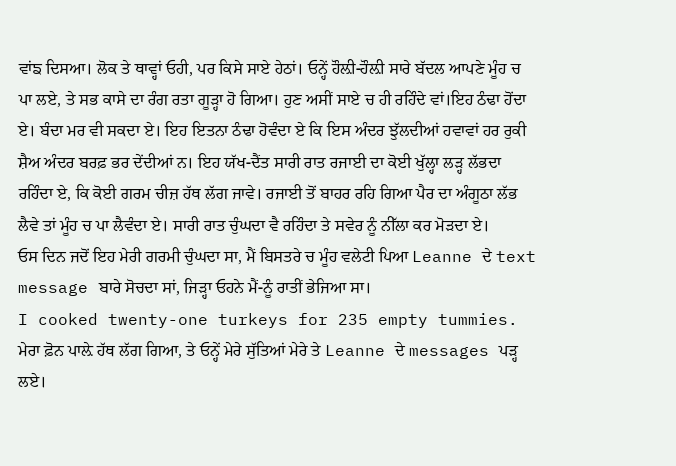ਵਾਂਙ ਦਿਸਆ। ਲੋਕ ਤੇ ਥਾਵ੍ਹਾਂ ਓਹੀ, ਪਰ ਕਿਸੇ ਸਾਏ ਹੇਠਾਂ। ਓਨ੍ਹੇਂ ਹੌਲ਼ੀ-ਹੌਲ਼ੀ ਸਾਰੇ ਬੱਦਲ ਆਪਣੇ ਮੂੰਹ ਚ ਪਾ ਲਏ, ਤੇ ਸਭ ਕਾਸੇ ਦਾ ਰੰਗ ਰਤਾ ਗੂੜ੍ਹਾ ਹੋ ਗਿਆ। ਹੁਣ ਅਸੀਂ ਸਾਏ ਚ ਹੀ ਰਹਿੰਦੇ ਵਾਂ।ਇਹ ਠੰਢਾ ਹੋਂਦਾ ਏ। ਬੰਦਾ ਮਰ ਵੀ ਸਕਦਾ ਏ। ਇਹ ਇਤਨਾ ਠੰਢਾ ਹੋਵੰਦਾ ਏ ਕਿ ਇਸ ਅੰਦਰ ਝੁੱਲਦੀਆਂ ਹਵਾਵਾਂ ਹਰ ਰੁਕੀ ਸ਼ੈਅ ਅੰਦਰ ਬਰਫ਼ ਭਰ ਦੇਂਦੀਆਂ ਨ। ਇਹ ਯੱਖ-ਦੈਂਤ ਸਾਰੀ ਰਾਤ ਰਜਾਈ ਦਾ ਕੋਈ ਖੁੱਲ੍ਹਾ ਲੜ੍ਹ ਲੱਭਦਾ ਰਹਿੰਦਾ ਏ, ਕਿ ਕੋਈ ਗਰਮ ਚੀਜ਼ ਹੱਥ ਲੱਗ ਜਾਵੇ। ਰਜਾਈ ਤੋਂ ਬਾਹਰ ਰਹਿ ਗਿਆ ਪੈਰ ਦਾ ਅੰਗੂਠਾ ਲੱਭ ਲੈਵੇ ਤਾਂ ਮੂੰਹ ਚ ਪਾ ਲੈਵੰਦਾ ਏ। ਸਾਰੀ ਰਾਤ ਚੁੰਘਦਾ ਵੈ ਰਹਿੰਦਾ ਤੇ ਸਵੇਰ ਨੂੰ ਨੀੱਲਾ ਕਰ ਮੋੜਦਾ ਏ।
ਓਸ ਦਿਨ ਜਦੋਂ ਇਹ ਮੇਰੀ ਗਰਮੀ ਚੁੰਘਦਾ ਸਾ, ਮੈਂ ਬਿਸਤਰੇ ਚ ਮੂੰਹ ਵਲੇਟੀ ਪਿਆ Leanne ਦੇ text message ਬਾਰੇ ਸੋਚਦਾ ਸਾਂ, ਜਿੜ੍ਹਾ ਓਹਨੇ ਮੈਂ-ਨੂੰ ਰਾਤੀਂ ਭੇਜਿਆ ਸਾ।
I cooked twenty-one turkeys for 235 empty tummies.
ਮੇਰਾ ਫ਼ੋਨ ਪਾਲ਼ੇ ਹੱਥ ਲੱਗ ਗਿਆ, ਤੇ ਓਨ੍ਹੇਂ ਮੇਰੇ ਸੁੱਤਿਆਂ ਮੇਰੇ ਤੇ Leanne ਦੇ messages ਪੜ੍ਹ ਲਏ।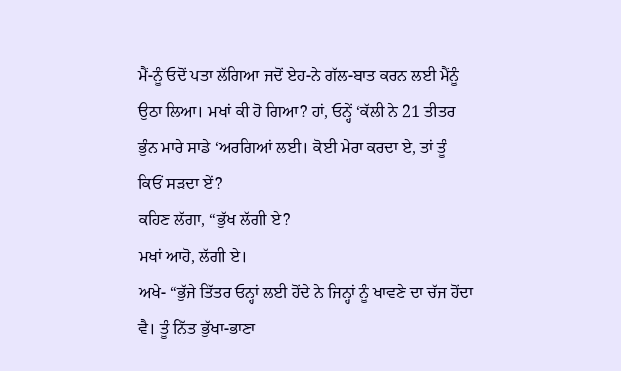ਮੈਂ-ਨੂੰ ਓਦੋਂ ਪਤਾ ਲੱਗਿਆ ਜਦੋਂ ਏਹ-ਨੇ ਗੱਲ-ਬਾਤ ਕਰਨ ਲਈ ਮੈਂਨੂੰ ਉਠਾ ਲਿਆ। ਮਖਾਂ ਕੀ ਹੋ ਗਿਆ? ਹਾਂ, ਓਨ੍ਹੇਂ ‘ਕੱਲੀ ਨੇ 21 ਤੀਤਰ ਭੁੰਨ ਮਾਰੇ ਸਾਡੇ ‘ਅਰਗਿਆਂ ਲਈ। ਕੋਈ ਮੇਰਾ ਕਰਦਾ ਏ, ਤਾਂ ਤੂੰ ਕਿਓਂ ਸੜਦਾ ਏਂ?
ਕਹਿਣ ਲੱਗਾ, “ਭੁੱਖ ਲੱਗੀ ਏ?
ਮਖਾਂ ਆਹੋ, ਲੱਗੀ ਏ।
ਅਖੇ- “ਭੁੱਜੇ ਤਿੱਤਰ ਓਨ੍ਹਾਂ ਲਈ ਹੋਂਦੇ ਨੇ ਜਿਨ੍ਹਾਂ ਨੂੰ ਖਾਵਣੇ ਦਾ ਚੱਜ ਹੋਂਦਾ ਵੈ। ਤੂੰ ਨਿੱਤ ਭੁੱਖਾ-ਭਾਣਾ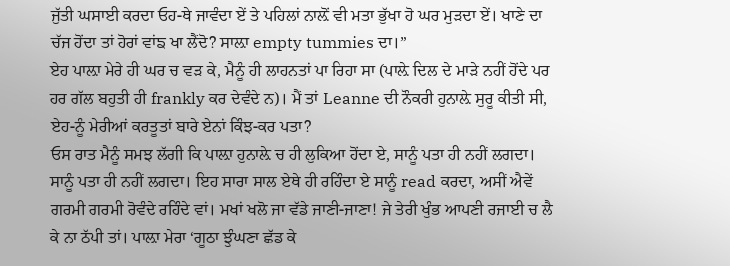ਜੁੱਤੀ ਘਸਾਈ ਕਰਦਾ ਓਹ-ਥੇ ਜਾਵੰਦਾ ਏਂ ਤੇ ਪਹਿਲਾਂ ਨਾਲ਼ੋਂ ਵੀ ਮਤਾ ਭੁੱਖਾ ਹੋ ਘਰ ਮੁੜਦਾ ਏਂ। ਖਾਣੇ ਦਾ ਚੱਜ ਹੋਂਦਾ ਤਾਂ ਹੋਰਾਂ ਵਾਂਙ ਖਾ ਲੈਂਦੋ? ਸਾਲ਼ਾ empty tummies ਦਾ।”
ਏਹ ਪਾਲ਼ਾ ਮੇਰੇ ਹੀ ਘਰ ਚ ਵੜ ਕੇ, ਮੈਨੂੰ ਹੀ ਲਾਹਨਤਾਂ ਪਾ ਰਿਹਾ ਸਾ (ਪਾਲ਼ੇ ਦਿਲ ਦੇ ਮਾੜੇ ਨਹੀਂ ਹੋਂਦੇ ਪਰ ਹਰ ਗੱਲ ਬਹੁਤੀ ਹੀ frankly ਕਰ ਦੇਵੰਦੇ ਨ)। ਮੈਂ ਤਾਂ Leanne ਦੀ ਨੌਕਰੀ ਹੁਨਾਲ਼ੇ ਸੁਰੂ ਕੀਤੀ ਸੀ, ਏਹ-ਨੂੰ ਮੇਰੀਆਂ ਕਰਤੂਤਾਂ ਬਾਰੇ ਏਨਾਂ ਕਿੰਝ-ਕਰ ਪਤਾ?
ਓਸ ਰਾਤ ਮੈਨੂੰ ਸਮਝ ਲੱਗੀ ਕਿ ਪਾਲ਼ਾ ਹੁਨਾਲ਼ੇ ਚ ਹੀ ਲੁਕਿਆ ਹੋਂਦਾ ਏ, ਸਾਨੂੰ ਪਤਾ ਹੀ ਨਹੀਂ ਲਗਦਾ।
ਸਾਨੂੰ ਪਤਾ ਹੀ ਨਹੀਂ ਲਗਦਾ। ਇਹ ਸਾਰਾ ਸਾਲ ਏਥੇ ਹੀ ਰਹਿੰਦਾ ਏ ਸਾਨੂੰ read ਕਰਦਾ, ਅਸੀਂ ਐਵੇਂ ਗਰਮੀ ਗਰਮੀ ਰੋਵੰਦੇ ਰਹਿੰਦੇ ਵਾਂ। ਮਖਾਂ ਖਲੋ ਜਾ ਵੱਡੇ ਜਾਣੀ-ਜਾਣਾ! ਜੇ ਤੇਰੀ ਖੁੰਭ ਆਪਣੀ ਰਜਾਈ ਚ ਲੈ ਕੇ ਨਾ ਠੱਪੀ ਤਾਂ। ਪਾਲ਼ਾ ਮੇਰਾ ‘ਗੂਠਾ ਝੁੰਘਣਾ ਛੱਡ ਕੇ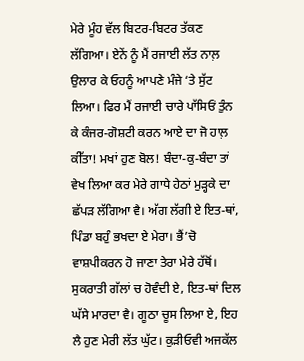ਮੇਰੇ ਮੂੰਹ ਵੱਲ ਬਿਟਰ-ਬਿਟਰ ਤੱਕਣ ਲੱਗਿਆ। ਏਨੇਂ ਨੂੰ ਮੈਂ ਰਜਾਈ ਲੱਤ ਨਾਲ਼ ਉਲਾਰ ਕੇ ਓਹਨੂੰ ਆਪਣੇ ਮੰਜੇ ‘ਤੇ ਸੁੱਟ ਲਿਆ। ਫਿਰ ਮੈਂ ਰਜਾਈ ਚਾਰੇ ਪਾੱਸਿਓਂ ਤੁੰਨ ਕੇ ਕੰਜਰ-ਗੋਸ਼ਟੀ ਕਰਨ ਆਏ ਦਾ ਜੋ ਹਾਲ਼ ਕੀੱਤਾ! ਮਖਾਂ ਹੁਣ ਬੋਲ! ਬੰਦਾ-ਕੁ-ਬੰਦਾ ਤਾਂ ਵੇਖ ਲਿਆ ਕਰ ਮੇਰੇ ਗਾਧੇ ਹੇਠਾਂ ਮੁੜ੍ਹਕੇ ਦਾ ਛੱਪੜ ਲੱਗਿਆ ਵੈ। ਅੱਗ ਲੱਗੀ ਏ ਇਤ-ਥਾਂ, ਪਿੰਡਾ ਬਹੁੰ ਭਖਦਾ ਏ ਮੇਰਾ। ਭੈਂ’ਚੋ ਵਾਸ਼ਪੀਕਰਨ ਹੋ ਜਾਣਾ ਤੇਰਾ ਮੇਰੇ ਹੱਥੋਂ। ਸੁਕਰਾਤੀ ਗੱਲਾਂ ਚ ਹੋਵੰਦੀ ਏ, ਇਤ-ਥਾਂ ਦਿਲ ਘੱਸੇ ਮਾਰਦਾ ਵੈ। ਗੂਠਾ ਚੂਸ ਲਿਆ ਏ, ਇਹ ਲੈ ਹੁਣ ਮੇਰੀ ਲੱਤ ਘੁੱਟ। ਕੁੜੀਓਵੀ ਅਜਕੱਲ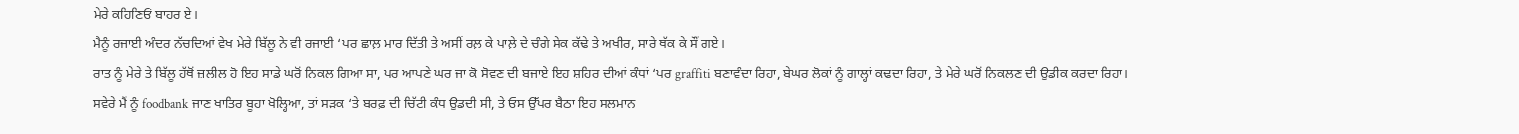ਮੇਰੇ ਕਹਿਣਿਓਂ ਬਾਹਰ ਏ।
ਮੈਨੂੰ ਰਜਾਈ ਅੰਦਰ ਨੱਚਦਿਆਂ ਵੇਖ ਮੇਰੇ ਬਿੱਲੂ ਨੇ ਵੀ ਰਜਾਈ ‘ਪਰ ਛਾਲ਼ ਮਾਰ ਦਿੱਤੀ ਤੇ ਅਸੀਂ ਰਲ਼ ਕੇ ਪਾਲ਼ੇ ਦੇ ਚੰਗੇ ਸੇਕ ਕੱਢੇ ਤੇ ਅਖੀਰ, ਸਾਰੇ ਥੱਕ ਕੇ ਸੌਂ ਗਏ।
ਰਾਤ ਨੂੰ ਮੇਰੇ ਤੇ ਬਿੱਲੂ ਹੱਥੋਂ ਜ਼ਲੀਲ ਹੋ ਇਹ ਸਾਡੇ ਘਰੋਂ ਨਿਕਲ ਗਿਆ ਸਾ, ਪਰ ਆਪਣੇ ਘਰ ਜਾ ਕੋ ਸੋਵਣ ਦੀ ਬਜਾਏ ਇਹ ਸ਼ਹਿਰ ਦੀਆਂ ਕੰਧਾਂ ‘ਪਰ graffiti ਬਣਾਵੰਦਾ ਰਿਹਾ, ਬੇਘਰ ਲੋਕਾਂ ਨੂੰ ਗਾਲ੍ਹਾਂ ਕਢਦਾ ਰਿਹਾ, ਤੇ ਮੇਰੇ ਘਰੋਂ ਨਿਕਲਣ ਦੀ ਉਡੀਕ ਕਰਦਾ ਰਿਹਾ।
ਸਵੇਰੇ ਮੈਂ ਨੂੰ foodbank ਜਾਣ ਖਾਤਿਰ ਬੂਹਾ ਖੋਲ੍ਹਿਆ, ਤਾਂ ਸੜਕ ‘ਤੇ ਬਰਫ਼ ਦੀ ਚਿੱਟੀ ਕੰਧ ਉਡਦੀ ਸੀ, ਤੇ ਓਸ ਉੱਪਰ ਬੈਠਾ ਇਹ ਸਲਮਾਨ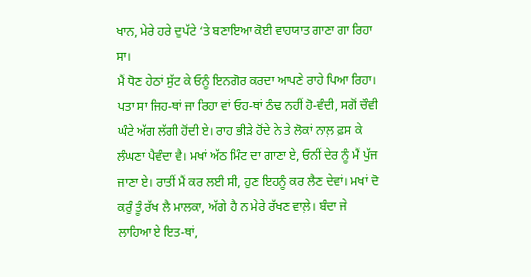ਖਾਨ, ਮੇਰੇ ਹਰੇ ਦੁਪੱਟੇ ‘ਤੇ ਬਣਾਇਆ ਕੋਈ ਵਾਹਯਾਤ ਗਾਣਾ ਗਾ ਰਿਹਾ ਸਾ।
ਮੈਂ ਧੋਣ ਹੇਠਾਂ ਸੁੱਟ ਕੇ ਓਨੂੰ ਇਨਗੋਰ ਕਰਦਾ ਆਪਣੇ ਰਾਹੇ ਪਿਆ ਰਿਹਾ। ਪਤਾ ਸਾ ਜਿਹ-ਥਾਂ ਜਾ ਰਿਹਾ ਵਾਂ ਓਹ-ਥਾਂ ਠੰਢ ਨਹੀਂ ਹੋ-ਵੰਦੀ, ਸਗੋਂ ਚੌਵੀ ਘੰਟੇ ਅੱਗ ਲੱਗੀ ਹੋਂਦੀ ਏ। ਰਾਹ ਭੀੜੇ ਹੋਂਦੇ ਨੇ ਤੇ ਲੋਕਾਂ ਨਾਲ਼ ਫ਼ਸ ਕੇ ਲੰਘਣਾ ਪੈਵੰਦਾ ਵੈ। ਮਖਾਂ ਅੱਠ ਮਿੰਟ ਦਾ ਗਾਣਾ ਏ, ਓਨੀਂ ਦੇਰ ਨੂੰ ਮੈਂ ਪੁੱਜ ਜਾਣਾ ਏ। ਰਾਤੀਂ ਮੈਂ ਕਰ ਲਈ ਸੀ, ਹੁਣ ਇਹਨੂੰ ਕਰ ਲੈਣ ਦੇਵਾਂ। ਮਖਾਂ ਦੋ ਕਰੁੰ ਤੂੰ ਰੱਖ ਲੈ ਮਾਲਕਾ, ਅੱਗੇ ਹੈ ਨ ਮੇਰੇ ਰੱਖਣ ਵਾਲ਼ੇ। ਬੰਦਾ ਜੇ ਲਾਹਿਆ ਏ ਇਤ-ਥਾਂ,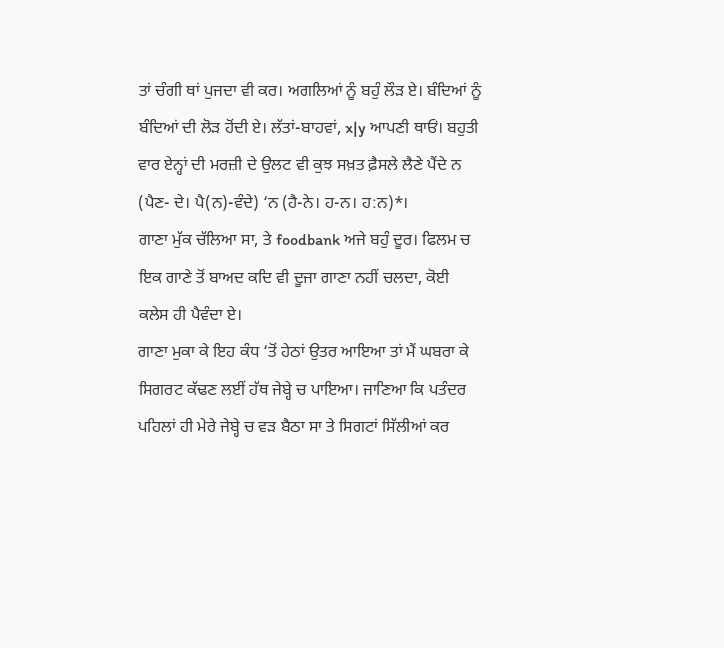ਤਾਂ ਚੰਗੀ ਥਾਂ ਪੁਜਦਾ ਵੀ ਕਰ। ਅਗਲਿਆਂ ਨੂੰ ਬਹੁੰ ਲੌੜ ਏ। ਬੰਦਿਆਂ ਨੂੰ ਬੰਦਿਆਂ ਦੀ ਲੋੜ ਹੋਂਦੀ ਏ। ਲੱਤਾਂ-ਬਾਹਵਾਂ, x|y ਆਪਣੀ ਥਾਓਂ। ਬਹੁਤੀ ਵਾਰ ਏਨ੍ਹਾਂ ਦੀ ਮਰਜ਼ੀ ਦੇ ਉਲਟ ਵੀ ਕੁਝ ਸਖ਼ਤ ਫ਼ੈਸਲੇ ਲੈਣੇ ਪੈਂਦੇ ਨ (ਪੈਣ- ਦੇ। ਪੈ(ਨ)-ਵੰਦੇ) ‘ਨ (ਹੈ-ਨੇ। ਹ-ਨ। ਹ:ਨ)*।
ਗਾਣਾ ਮੁੱਕ ਚੱਲਿਆ ਸਾ, ਤੇ foodbank ਅਜੇ ਬਹੁੰ ਦੂਰ। ਫਿਲਮ ਚ ਇਕ ਗਾਣੇ ਤੋਂ ਬਾਅਦ ਕਦਿ ਵੀ ਦੂਜਾ ਗਾਣਾ ਨਹੀਂ ਚਲਦਾ, ਕੋਈ ਕਲੇਸ ਹੀ ਪੈਵੰਦਾ ਏ।
ਗਾਣਾ ਮੁਕਾ ਕੇ ਇਹ ਕੰਧ ‘ਤੋਂ ਹੇਠਾਂ ਉਤਰ ਆਇਆ ਤਾਂ ਮੈਂ ਘਬਰਾ ਕੇ ਸਿਗਰਟ ਕੱਢਣ ਲਈਂ ਹੱਥ ਜੇਬ੍ਹੇ ਚ ਪਾਇਆ। ਜਾਣਿਆ ਕਿ ਪਤੰਦਰ ਪਹਿਲਾਂ ਹੀ ਮੇਰੇ ਜੇਬ੍ਹੇ ਚ ਵੜ ਬੈਠਾ ਸਾ ਤੇ ਸਿਗਟਾਂ ਸਿੱਲੀਆਂ ਕਰ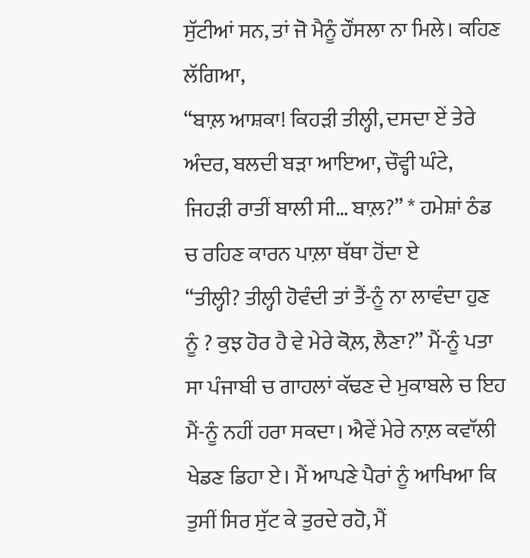ਸੁੱਟੀਆਂ ਸਨ, ਤਾਂ ਜੋ ਮੈਨੂੰ ਹੌਂਸਲਾ ਨਾ ਮਿਲੇ। ਕਹਿਣ ਲੱਗਿਆ,
“ਬਾਲ਼ ਆਸ਼ਕਾ! ਕਿਹੜੀ ਤੀਲ੍ਹੀ, ਦਸਦਾ ਏਂ ਤੇਰੇ ਅੰਦਰ, ਬਲਦੀ ਬੜਾ ਆਇਆ, ਚੌਵ੍ਹੀ ਘੰਟੇ, ਜਿਹੜੀ ਰਾਤੀਂ ਬਾਲੀ ਸੀ… ਬਾਲ਼?” * ਹਮੇਸ਼ਾਂ ਠੰਡ ਚ ਰਹਿਣ ਕਾਰਨ ਪਾਲ਼ਾ ਥੱਥਾ ਹੋਂਦਾ ਏ
“ਤੀਲ੍ਹੀ? ਤੀਲ੍ਹੀ ਹੋਵੰਦੀ ਤਾਂ ਤੈਂ-ਨੂੰ ਨਾ ਲਾਵੰਦਾ ਹੁਣ ਨੂੰ ? ਕੁਝ ਹੋਰ ਹੈ ਵੇ ਮੇਰੇ ਕੋਲ਼, ਲੈਣਾ?” ਮੈਂ-ਨੂੰ ਪਤਾ ਸਾ ਪੰਜਾਬੀ ਚ ਗਾਹਲਾਂ ਕੱਢਣ ਦੇ ਮੁਕਾਬਲੇ ਚ ਇਹ ਮੈਂ-ਨੂੰ ਨਹੀਂ ਹਰਾ ਸਕਦਾ। ਐਵੇਂ ਮੇਰੇ ਨਾਲ਼ ਕਵਾੱਲੀ ਖੇਡਣ ਡਿਹਾ ਏ। ਮੈਂ ਆਪਣੇ ਪੈਰਾਂ ਨੂੰ ਆਖਿਆ ਕਿ ਤੁਸੀਂ ਸਿਰ ਸੁੱਟ ਕੇ ਤੁਰਦੇ ਰਹੋ, ਮੈਂ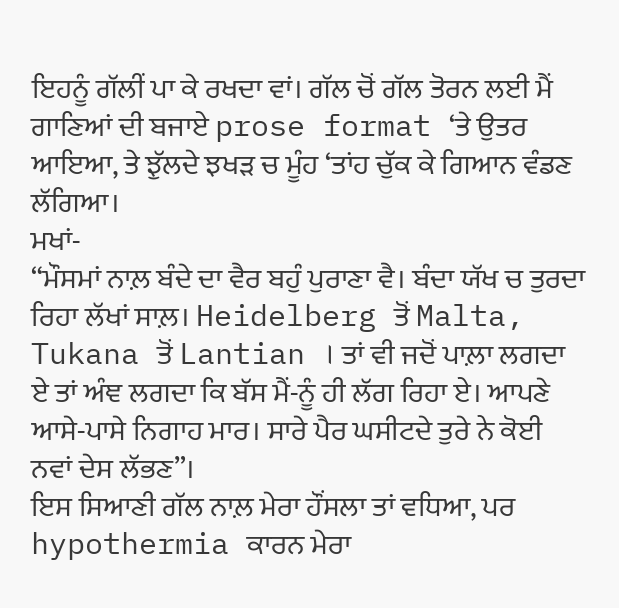ਇਹਨੂੰ ਗੱਲੀਂ ਪਾ ਕੇ ਰਖਦਾ ਵਾਂ। ਗੱਲ ਚੋਂ ਗੱਲ ਤੋਰਨ ਲਈ ਮੈਂ ਗਾਣਿਆਂ ਦੀ ਬਜਾਏ prose format ‘ਤੇ ਉਤਰ ਆਇਆ, ਤੇ ਝੁੱਲਦੇ ਝਖੜ ਚ ਮੂੰਹ ‘ਤਾਂਹ ਚੁੱਕ ਕੇ ਗਿਆਨ ਵੰਡਣ ਲੱਗਿਆ।
ਮਖਾਂ-
“ਮੌਸਮਾਂ ਨਾਲ਼ ਬੰਦੇ ਦਾ ਵੈਰ ਬਹੁੰ ਪੁਰਾਣਾ ਵੈ। ਬੰਦਾ ਯੱਖ ਚ ਤੁਰਦਾ ਰਿਹਾ ਲੱਖਾਂ ਸਾਲ਼। Heidelberg ਤੋਂ Malta, Tukana ਤੋਂ Lantian । ਤਾਂ ਵੀ ਜਦੋਂ ਪਾਲ਼ਾ ਲਗਦਾ ਏ ਤਾਂ ਅੰਞ ਲਗਦਾ ਕਿ ਬੱਸ ਮੈਂ-ਨੂੰ ਹੀ ਲੱਗ ਰਿਹਾ ਏ। ਆਪਣੇ ਆਸੇ-ਪਾਸੇ ਨਿਗਾਹ ਮਾਰ। ਸਾਰੇ ਪੈਰ ਘਸੀਟਦੇ ਤੁਰੇ ਨੇ ਕੋਈ ਨਵਾਂ ਦੇਸ ਲੱਭਣ”।
ਇਸ ਸਿਆਣੀ ਗੱਲ ਨਾਲ਼ ਮੇਰਾ ਹੌਂਸਲਾ ਤਾਂ ਵਧਿਆ, ਪਰ hypothermia ਕਾਰਨ ਮੇਰਾ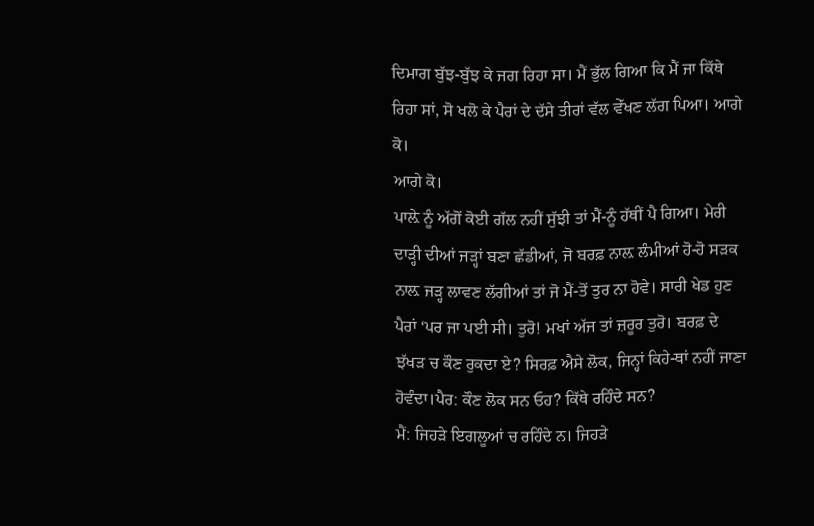ਦਿਮਾਗ ਬੁੱਝ-ਬੁੱਝ ਕੇ ਜਗ ਰਿਹਾ ਸਾ। ਮੈਂ ਭੁੱਲ ਗਿਆ ਕਿ ਮੈਂ ਜਾ ਕਿੱਥੇ ਰਿਹਾ ਸਾਂ, ਸੋ ਖਲੋ ਕੇ ਪੈਰਾਂ ਦੇ ਦੱਸੇ ਤੀਰਾਂ ਵੱਲ ਵੇੱਖਣ ਲੱਗ ਪਿਆ। ਆਗੇ ਕੋ।
ਆਗੇ ਕੋ।
ਪਾਲ਼ੇ ਨੂੰ ਅੱਗੋਂ ਕੋਈ ਗੱਲ ਨਹੀਂ ਸੁੱਝੀ ਤਾਂ ਮੈਂ-ਨੂੰ ਹੱਥੀਂ ਪੈ ਗਿਆ। ਮੇਰੀ ਦਾੜ੍ਹੀ ਦੀਆਂ ਜੜ੍ਹਾਂ ਬਣਾ ਛੱਡੀਆਂ, ਜੋ ਬਰਫ਼ ਨਾਲ਼ ਲੰਮੀਆਂ ਹੋ-ਹੋ ਸੜਕ ਨਾਲ਼ ਜੜ੍ਹ ਲਾਵਣ ਲੱਗੀਆਂ ਤਾਂ ਜੋ ਮੈਂ-ਤੋਂ ਤੁਰ ਨਾ ਹੋਵੇ। ਸਾਰੀ ਖੇਡ ਹੁਣ ਪੈਰਾਂ ‘ਪਰ ਜਾ ਪਈ ਸੀ। ਤੁਰੋ! ਮਖਾਂ ਅੱਜ ਤਾਂ ਜ਼ਰੂਰ ਤੁਰੋ। ਬਰਫ਼ ਦੇ ਝੱਖੜ ਚ ਕੌਣ ਰੁਕਦਾ ਏ? ਸਿਰਫ਼ ਐਸੇ ਲੋਕ, ਜਿਨ੍ਹਾਂ ਕਿਹੇ-ਥਾਂ ਨਹੀਂ ਜਾਣਾ ਹੋਵੰਦਾ।ਪੈਰ: ਕੌਣ ਲੋਕ ਸਨ ਓਹ? ਕਿੱਥੇ ਰਹਿੰਦੇ ਸਨ?
ਮੈਂ: ਜਿਹੜੇ ਇਗਲੂਆਂ ਚ ਰਹਿੰਦੇ ਨ। ਜਿਹੜੇ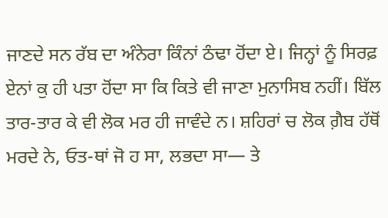ਜਾਣਦੇ ਸਨ ਰੱਬ ਦਾ ਅੰਨੇਰਾ ਕਿੰਨਾਂ ਠੰਢਾ ਹੋਂਦਾ ਏ। ਜਿਨ੍ਹਾਂ ਨੂੰ ਸਿਰਫ਼ ਏਨਾਂ ਕੁ ਹੀ ਪਤਾ ਹੋਂਦਾ ਸਾ ਕਿ ਕਿਤੇ ਵੀ ਜਾਣਾ ਮੁਨਾਸਿਬ ਨਹੀਂ। ਬਿੱਲ ਤਾਰ-ਤਾਰ ਕੇ ਵੀ ਲੋਕ ਮਰ ਹੀ ਜਾਵੰਦੇ ਨ। ਸ਼ਹਿਰਾਂ ਚ ਲੋਕ ਗ਼ੈਬ ਹੱਥੋਂ ਮਰਦੇ ਨੇ, ਓਤ-ਥਾਂ ਜੋ ਹ ਸਾ, ਲਭਦਾ ਸਾ— ਤੇ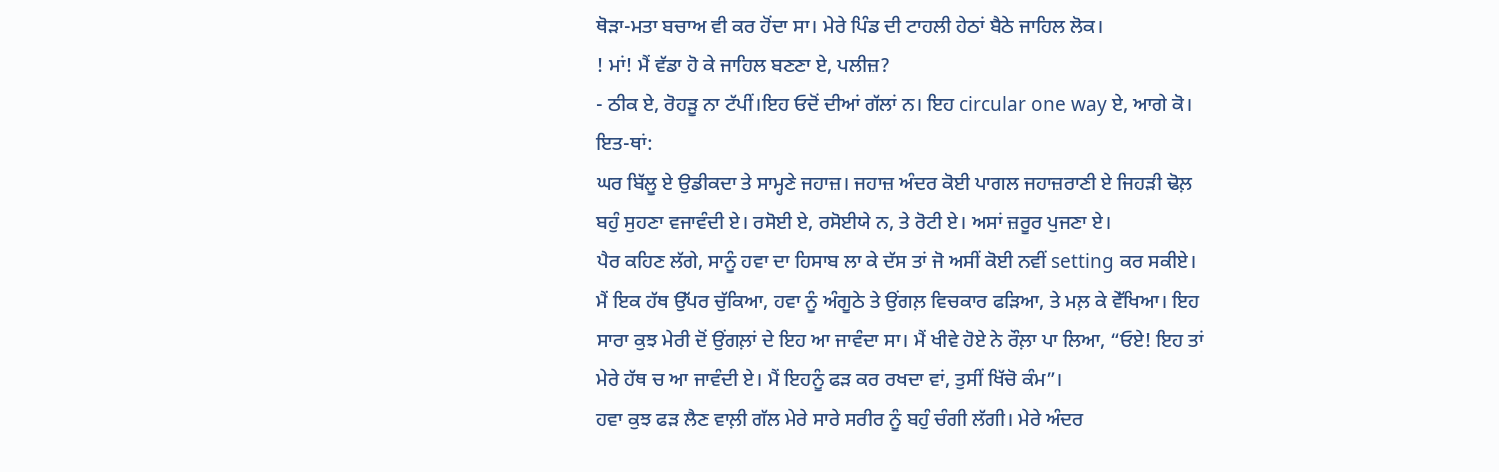ਥੋੜਾ-ਮਤਾ ਬਚਾਅ ਵੀ ਕਰ ਹੋਂਦਾ ਸਾ। ਮੇਰੇ ਪਿੰਡ ਦੀ ਟਾਹਲੀ ਹੇਠਾਂ ਬੈਠੇ ਜਾਹਿਲ ਲੋਕ।
! ਮਾਂ! ਮੈਂ ਵੱਡਾ ਹੋ ਕੇ ਜਾਹਿਲ ਬਣਣਾ ਏ, ਪਲੀਜ਼?
- ਠੀਕ ਏ, ਰੋਹੜੂ ਨਾ ਟੱਪੀਂ।ਇਹ ਓਦੋਂ ਦੀਆਂ ਗੱਲਾਂ ਨ। ਇਹ circular one way ਏ, ਆਗੇ ਕੋ।
ਇਤ-ਥਾਂ:
ਘਰ ਬਿੱਲੂ ਏ ਉਡੀਕਦਾ ਤੇ ਸਾਮ੍ਹਣੇ ਜਹਾਜ਼। ਜਹਾਜ਼ ਅੰਦਰ ਕੋਈ ਪਾਗਲ ਜਹਾਜ਼ਰਾਣੀ ਏ ਜਿਹੜੀ ਢੋਲ਼ ਬਹੁੰ ਸੁਹਣਾ ਵਜਾਵੰਦੀ ਏ। ਰਸੋਈ ਏ, ਰਸੋਈਯੇ ਨ, ਤੇ ਰੋਟੀ ਏ। ਅਸਾਂ ਜ਼ਰੂਰ ਪੁਜਣਾ ਏ।
ਪੈਰ ਕਹਿਣ ਲੱਗੇ, ਸਾਨੂੰ ਹਵਾ ਦਾ ਹਿਸਾਬ ਲਾ ਕੇ ਦੱਸ ਤਾਂ ਜੋ ਅਸੀਂ ਕੋਈ ਨਵੀਂ setting ਕਰ ਸਕੀਏ। ਮੈਂ ਇਕ ਹੱਥ ਉੱਪਰ ਚੁੱਕਿਆ, ਹਵਾ ਨੂੰ ਅੰਗੂਠੇ ਤੇ ਉਂਗਲ਼ ਵਿਚਕਾਰ ਫੜਿਆ, ਤੇ ਮਲ਼ ਕੇ ਵੇੱਖਿਆ। ਇਹ ਸਾਰਾ ਕੁਝ ਮੇਰੀ ਦੋਂ ਉਂਗਲ਼ਾਂ ਦੇ ਇਹ ਆ ਜਾਵੰਦਾ ਸਾ। ਮੈਂ ਖੀਵੇ ਹੋਏ ਨੇ ਰੌਲ਼ਾ ਪਾ ਲਿਆ, “ਓਏ! ਇਹ ਤਾਂ ਮੇਰੇ ਹੱਥ ਚ ਆ ਜਾਵੰਦੀ ਏ। ਮੈਂ ਇਹਨੂੰ ਫੜ ਕਰ ਰਖਦਾ ਵਾਂ, ਤੁਸੀਂ ਖਿੱਚੋ ਕੰਮ”।
ਹਵਾ ਕੁਝ ਫੜ ਲੈਣ ਵਾਲ਼ੀ ਗੱਲ ਮੇਰੇ ਸਾਰੇ ਸਰੀਰ ਨੂੰ ਬਹੁੰ ਚੰਗੀ ਲੱਗੀ। ਮੇਰੇ ਅੰਦਰ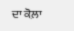ਦਾ ਕੋਲ਼ਾ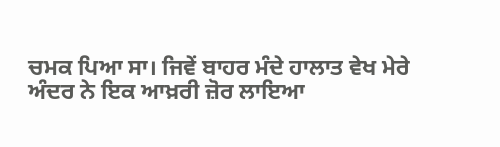ਚਮਕ ਪਿਆ ਸਾ। ਜਿਵੇਂ ਬਾਹਰ ਮੰਦੇ ਹਾਲਾਤ ਵੇਖ ਮੇਰੇ ਅੰਦਰ ਨੇ ਇਕ ਆਖ਼ਰੀ ਜ਼ੋਰ ਲਾਇਆ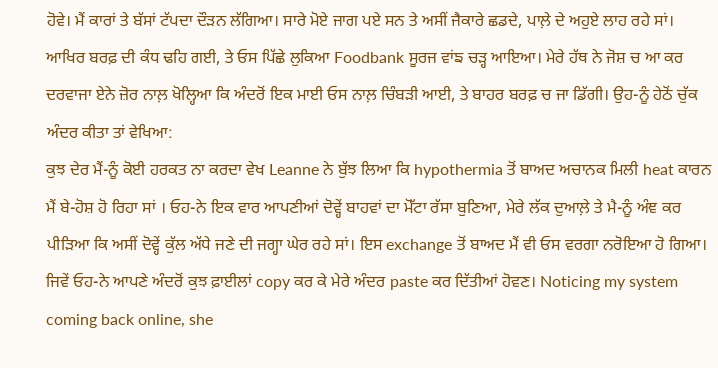ਹੋਵੇ। ਮੈਂ ਕਾਰਾਂ ਤੇ ਬੱਸਾਂ ਟੱਪਦਾ ਦੌੜਨ ਲੱਗਿਆ। ਸਾਰੇ ਮੋਏ ਜਾਗ ਪਏ ਸਨ ਤੇ ਅਸੀਂ ਜੈਕਾਰੇ ਛਡਦੇ, ਪਾਲ਼ੇ ਦੇ ਅਹੁਏ ਲਾਹ ਰਹੇ ਸਾਂ।
ਆਖਿਰ ਬਰਫ਼ ਦੀ ਕੰਧ ਢਹਿ ਗਈ, ਤੇ ਓਸ ਪਿੱਛੇ ਲੁਕਿਆ Foodbank ਸੂਰਜ ਵਾਂਙ ਚੜ੍ਹ ਆਇਆ। ਮੇਰੇ ਹੱਥ ਨੇ ਜੋਸ਼ ਚ ਆ ਕਰ ਦਰਵਾਜਾ ਏਨੇ ਜ਼ੋਰ ਨਾਲ਼ ਖੋਲ੍ਹਿਆ ਕਿ ਅੰਦਰੋਂ ਇਕ ਮਾਈ ਓਸ ਨਾਲ਼ ਚਿੰਬੜੀ ਆਈ, ਤੇ ਬਾਹਰ ਬਰਫ਼ ਚ ਜਾ ਡਿੱਗੀ। ਉਹ-ਨੂੰ ਹੇਠੋਂ ਚੁੱਕ ਅੰਦਰ ਕੀਤਾ ਤਾਂ ਵੇਖਿਆ:
ਕੁਝ ਦੇਰ ਮੈਂ-ਨੂੰ ਕੋਈ ਹਰਕਤ ਨਾ ਕਰਦਾ ਵੇਖ Leanne ਨੇ ਬੁੱਝ ਲਿਆ ਕਿ hypothermia ਤੋਂ ਬਾਅਦ ਅਚਾਨਕ ਮਿਲੀ heat ਕਾਰਨ ਮੈਂ ਬੇ-ਹੋਸ਼ ਹੋ ਰਿਹਾ ਸਾਂ । ਓਹ-ਨੇ ਇਕ ਵਾਰ ਆਪਣੀਆਂ ਦੋਵ੍ਹੇਂ ਬਾਹਵਾਂ ਦਾ ਮੋੱਟਾ ਰੱਸਾ ਬੁਣਿਆ, ਮੇਰੇ ਲੱਕ ਦੁਆਲ਼ੇ ਤੇ ਮੈ-ਨੂੰ ਅੰਞ ਕਰ ਪੀੜਿਆ ਕਿ ਅਸੀਂ ਦੋਵ੍ਹੇਂ ਕੁੱਲ ਅੱਧੇ ਜਣੇ ਦੀ ਜਗ੍ਹਾ ਘੇਰ ਰਹੇ ਸਾਂ। ਇਸ exchange ਤੋਂ ਬਾਅਦ ਮੈਂ ਵੀ ਓਸ ਵਰਗਾ ਨਰੋਇਆ ਹੋ ਗਿਆ। ਜਿਵੇਂ ਓਹ-ਨੇ ਆਪਣੇ ਅੰਦਰੋਂ ਕੁਝ ਫ਼ਾਈਲਾਂ copy ਕਰ ਕੇ ਮੇਰੇ ਅੰਦਰ paste ਕਰ ਦਿੱਤੀਆਂ ਹੋਵਣ। Noticing my system coming back online, she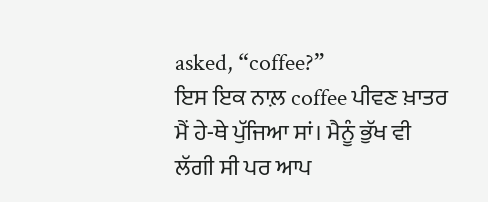asked, “coffee?”
ਇਸ ਇਕ ਨਾਲ਼ coffee ਪੀਵਣ ਖ਼ਾਤਰ ਮੈਂ ਹੇ-ਥੇ ਪੁੱਜਿਆ ਸਾਂ। ਮੈਨੂੰ ਭੁੱਖ ਵੀ ਲੱਗੀ ਸੀ ਪਰ ਆਪ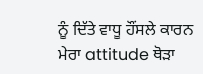ਨੂੰ ਦਿੱਤੇ ਵਾਧੂ ਹੌਂਸਲੇ ਕਾਰਨ ਮੇਰਾ attitude ਥੋੜਾ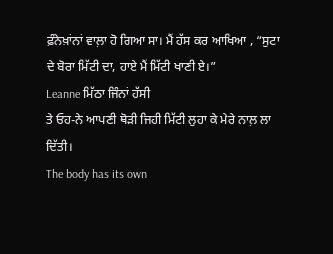ਫ਼ੰਨੇਖ਼ਾਂਨਾਂ ਵਾਲ਼ਾ ਹੋ ਗਿਆ ਸਾ। ਮੈਂ ਹੱਸ ਕਰ ਆਖਿਆ , “ਸੁਟਾ ਦੇ ਬੋਰਾ ਮਿੱਟੀ ਦਾ, ਹਾਏ ਮੈਂ ਮਿੱਟੀ ਖਾਣੀ ਏ।”
Leanne ਮਿੱਠਾ ਜਿੰਨਾਂ ਹੱਸੀ
ਤੇ ਓਹ-ਨੇ ਆਪਣੀ ਥੋੜੀ ਜਿਹੀ ਮਿੱਟੀ ਲੁਹਾ ਕੇ ਮੇਰੇ ਨਾਲ਼ ਲਾ ਦਿੱਤੀ।
The body has its own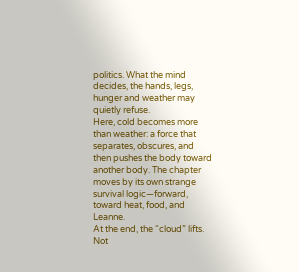politics. What the mind decides, the hands, legs, hunger and weather may quietly refuse.
Here, cold becomes more than weather: a force that separates, obscures, and then pushes the body toward another body. The chapter moves by its own strange survival logic—forward, toward heat, food, and Leanne.
At the end, the “cloud” lifts. Not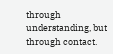through understanding, but through contact.